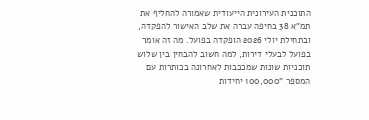התוכנית העירונית הייעודית שאמורה להחליף את תמ"א 38 בחיפה עברה את שלב האישור להפקדה, ובתחילת יולי 2026 הופקדה בפועל. מה זה אומר בפועל לבעלי דירות, למה חשוב להבחין בין שלוש תוכניות שונות שמככבות לאחרונה בכותרות עם המספר "100,000 יחידות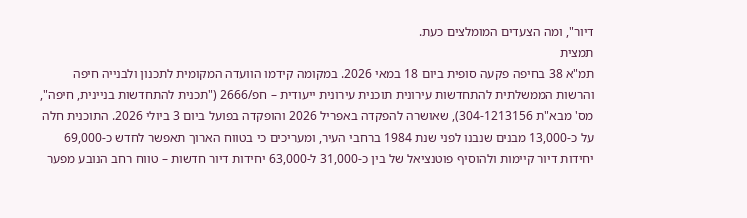דיור", ומה הצעדים המומלצים כעת.
תמצית
תמ"א 38 בחיפה פקעה סופית ביום 18 במאי 2026. במקומה קידמו הוועדה המקומית לתכנון ולבנייה חיפה והרשות הממשלתית להתחדשות עירונית תוכנית עירונית ייעודית – חפ/2666 ("תכנית להתחדשות בניינית, חיפה", מס' מבא"ת 304-1213156), שאושרה להפקדה באפריל 2026 והופקדה בפועל ביום 3 ביולי 2026. התוכנית חלה על כ-13,000 מבנים שנבנו לפני שנת 1984 ברחבי העיר, ומעריכים כי בטווח הארוך תאפשר לחדש כ-69,000 יחידות דיור קיימות ולהוסיף פוטנציאל של בין כ-31,000 ל-63,000 יחידות דיור חדשות – טווח רחב הנובע מפער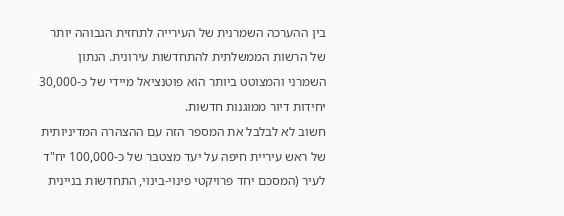בין ההערכה השמרנית של העירייה לתחזית הגבוהה יותר של הרשות הממשלתית להתחדשות עירונית. הנתון השמרני והמצוטט ביותר הוא פוטנציאל מיידי של כ-30,000 יחידות דיור ממוגנות חדשות.
חשוב לא לבלבל את המספר הזה עם ההצהרה המדיניותית של ראש עיריית חיפה על יעד מצטבר של כ-100,000 יח"ד לעיר (המסכם יחד פרויקטי פינוי-בינוי, התחדשות בניינית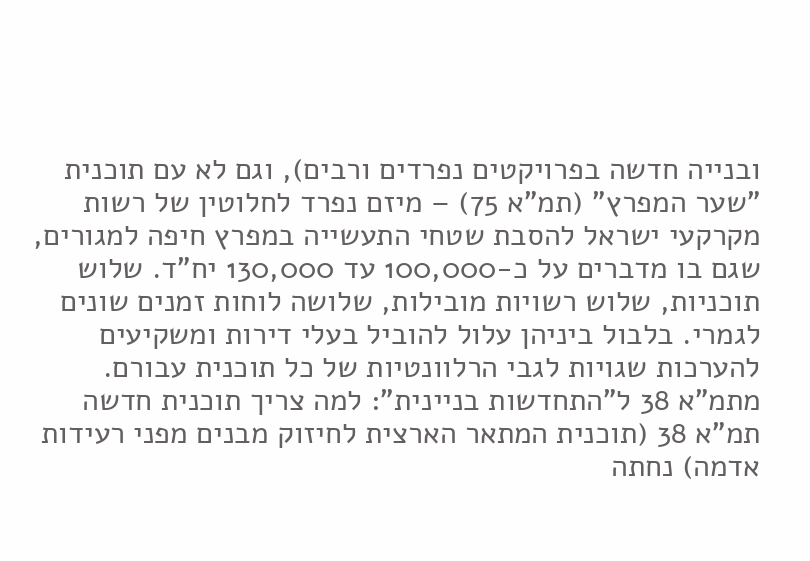ובנייה חדשה בפרויקטים נפרדים ורבים), וגם לא עם תוכנית "שער המפרץ" (תמ"א 75) – מיזם נפרד לחלוטין של רשות מקרקעי ישראל להסבת שטחי התעשייה במפרץ חיפה למגורים, שגם בו מדברים על כ-100,000 עד 130,000 יח"ד. שלוש תוכניות, שלוש רשויות מובילות, שלושה לוחות זמנים שונים לגמרי. בלבול ביניהן עלול להוביל בעלי דירות ומשקיעים להערכות שגויות לגבי הרלוונטיות של כל תוכנית עבורם.
מתמ"א 38 ל"התחדשות בניינית": למה צריך תוכנית חדשה
תמ"א 38 (תוכנית המתאר הארצית לחיזוק מבנים מפני רעידות אדמה) נחתה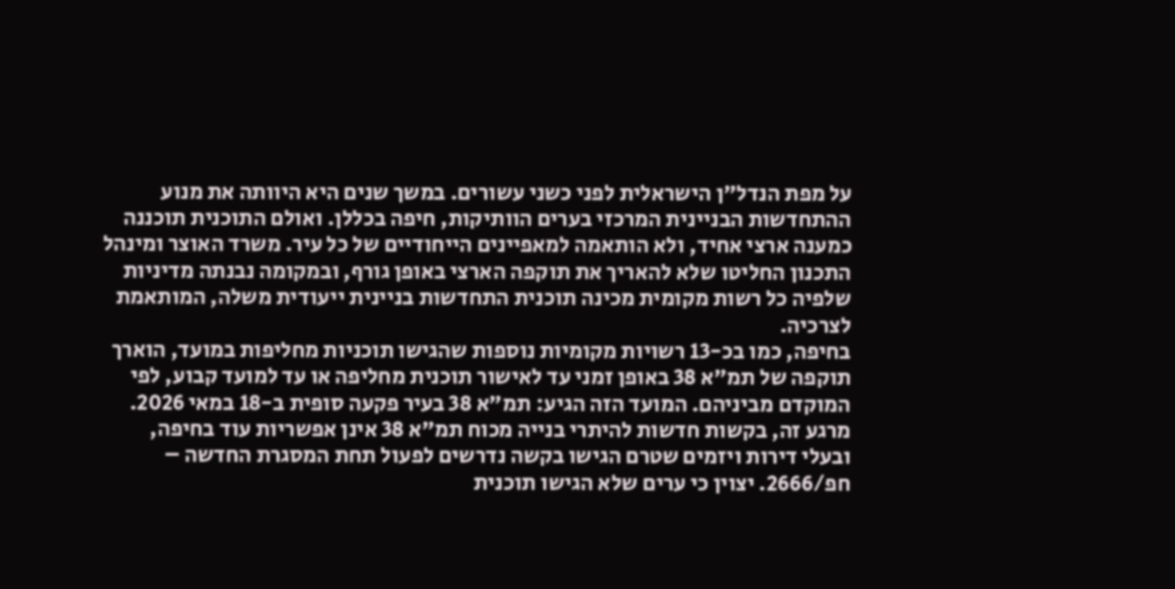על מפת הנדל"ן הישראלית לפני כשני עשורים. במשך שנים היא היוותה את מנוע ההתחדשות הבניינית המרכזי בערים הוותיקות, חיפה בכללן. ואולם התוכנית תוכננה כמענה ארצי אחיד, ולא הותאמה למאפיינים הייחודיים של כל עיר. משרד האוצר ומינהל התכנון החליטו שלא להאריך את תוקפה הארצי באופן גורף, ובמקומה נבנתה מדיניות שלפיה כל רשות מקומית מכינה תוכנית התחדשות בניינית ייעודית משלה, המותאמת לצרכיה.
בחיפה, כמו בכ-13 רשויות מקומיות נוספות שהגישו תוכניות מחליפות במועד, הוארך תוקפה של תמ"א 38 באופן זמני עד לאישור תוכנית מחליפה או עד למועד קבוע, לפי המוקדם מביניהם. המועד הזה הגיע: תמ"א 38 בעיר פקעה סופית ב-18 במאי 2026. מרגע זה, בקשות חדשות להיתרי בנייה מכוח תמ"א 38 אינן אפשריות עוד בחיפה, ובעלי דירות ויזמים שטרם הגישו בקשה נדרשים לפעול תחת המסגרת החדשה – חפ/2666. יצוין כי ערים שלא הגישו תוכנית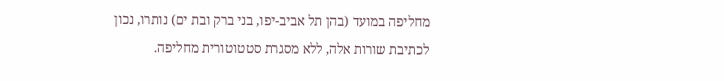מחליפה במועד (בהן תל אביב-יפו, בני ברק ובת ים) נותרו, נכון לכתיבת שורות אלה, ללא מסגרת סטטוטורית מחליפה.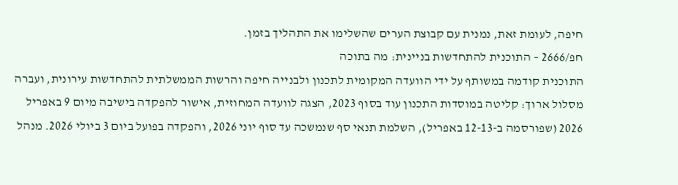חיפה, לעומת זאת, נמנית עם קבוצת הערים שהשלימו את התהליך בזמן.
חפ/2666 – התוכנית להתחדשות בניינית: מה בתוכה
התוכנית קודמה במשותף על ידי הוועדה המקומית לתכנון ולבנייה חיפה והרשות הממשלתית להתחדשות עירונית, ועברה מסלול ארוך: קליטה במוסדות התכנון עוד בסוף 2023, הצגה לוועדה המחוזית, אישור להפקדה בישיבה מיום 9 באפריל 2026 (שפורסמה ב-12-13 באפריל), השלמת תנאי סף שנמשכה עד סוף יוני 2026, והפקדה בפועל ביום 3 ביולי 2026. מנהל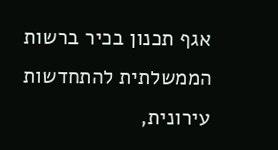אגף תכנון בכיר ברשות הממשלתית להתחדשות עירונית,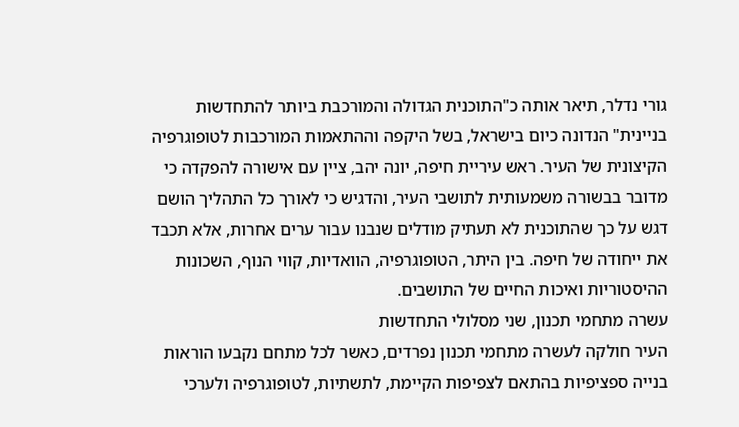גורי נדלר, תיאר אותה כ"התוכנית הגדולה והמורכבת ביותר להתחדשות בניינית" הנדונה כיום בישראל, בשל היקפה וההתאמות המורכבות לטופוגרפיה הקיצונית של העיר. ראש עיריית חיפה, יונה יהב, ציין עם אישורה להפקדה כי מדובר בבשורה משמעותית לתושבי העיר, והדגיש כי לאורך כל התהליך הושם דגש על כך שהתוכנית לא תעתיק מודלים שנבנו עבור ערים אחרות, אלא תכבד את ייחודה של חיפה. בין היתר, הטופוגרפיה, הוואדיות, קווי הנוף, השכונות ההיסטוריות ואיכות החיים של התושבים.
עשרה מתחמי תכנון, שני מסלולי התחדשות
העיר חולקה לעשרה מתחמי תכנון נפרדים, כאשר לכל מתחם נקבעו הוראות בנייה ספציפיות בהתאם לצפיפות הקיימת, לתשתיות, לטופוגרפיה ולערכי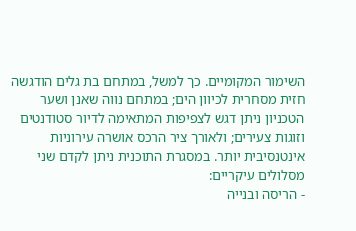השימור המקומיים. כך למשל, במתחם בת גלים הודגשה חזית מסחרית לכיוון הים; במתחם נווה שאנן ושער הטכניון ניתן דגש לצפיפות המתאימה לדיור סטודנטים וזוגות צעירים; ולאורך ציר הרכס אושרה עירוניות אינטנסיבית יותר. במסגרת התוכנית ניתן לקדם שני מסלולים עיקריים:
- הריסה ובנייה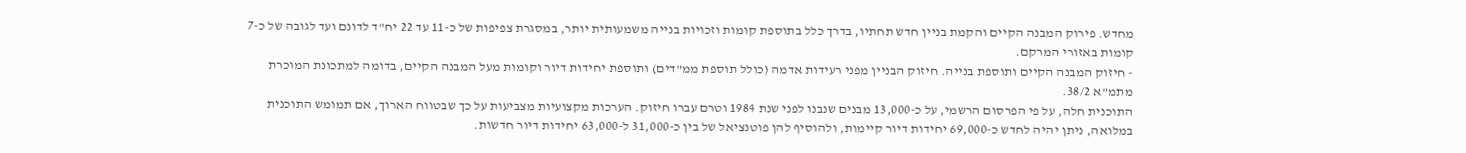מחדש. פירוק המבנה הקיים והקמת בניין חדש תחתיו, בדרך כלל בתוספת קומות וזכויות בנייה משמעותית יותר, במסגרת צפיפות של כ-11 עד 22 יח"ד לדונם ועד לגובה של כ-7 קומות באזורי המרקם.
- חיזוק המבנה הקיים ותוספת בנייה. חיזוק הבניין מפני רעידות אדמה (כולל תוספת ממ"דים) ותוספת יחידות דיור וקומות מעל המבנה הקיים, בדומה למתכונת המוכרת מתמ"א 38/2.
התוכנית חלה, על פי הפרסום הרשמי, על כ-13,000 מבנים שנבנו לפני שנת 1984 וטרם עברו חיזוק. הערכות מקצועיות מצביעות על כך שבטווח הארוך, אם תמומש התוכנית במלואה, ניתן יהיה לחדש כ-69,000 יחידות דיור קיימות, ולהוסיף להן פוטנציאל של בין כ-31,000 ל-63,000 יחידות דיור חדשות.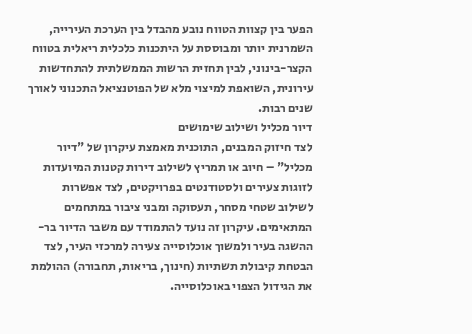הפער בין קצוות הטווח נובע מהבדל בין הערכת העירייה, השמרנית יותר ומבוססת על היתכנות כלכלית ריאלית בטווח הקצר-בינוני, לבין תחזית הרשות הממשלתית להתחדשות עירונית, השואפת למיצוי מלא של הפוטנציאל התכנוני לאורך שנים רבות.
דיור מכליל ושילוב שימושים
לצד חיזוק המבנים, התוכנית מאמצת עיקרון של "דיור מכליל" – חיוב או תמריץ לשילוב דירות קטנות המיועדות לזוגות צעירים ולסטודנטים בפרויקטים, לצד אפשרות לשילוב שטחי מסחר, תעסוקה ומבני ציבור במתחמים המתאימים. עיקרון זה נועד להתמודד עם משבר הדיור בר-ההשגה בעיר ולמשוך אוכלוסייה צעירה למרכזי העיר, לצד הבטחת קיבולת תשתיות (חינוך, בריאות, תחבורה) ההולמת את הגידול הצפוי באוכלוסייה.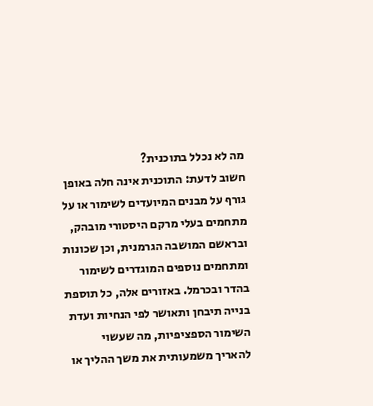מה לא נכלל בתוכנית?
חשוב לדעת: התוכנית אינה חלה באופן גורף על מבנים המיועדים לשימור או על מתחמים בעלי מרקם היסטורי מובהק, ובראשם המושבה הגרמנית, וכן שכונות ומתחמים נוספים המוגדרים לשימור בהדר ובכרמל. באזורים אלה, כל תוספת בנייה תיבחן ותאושר לפי הנחיות ועדת השימור הספציפיות, מה שעשוי להאריך משמעותית את משך ההליך או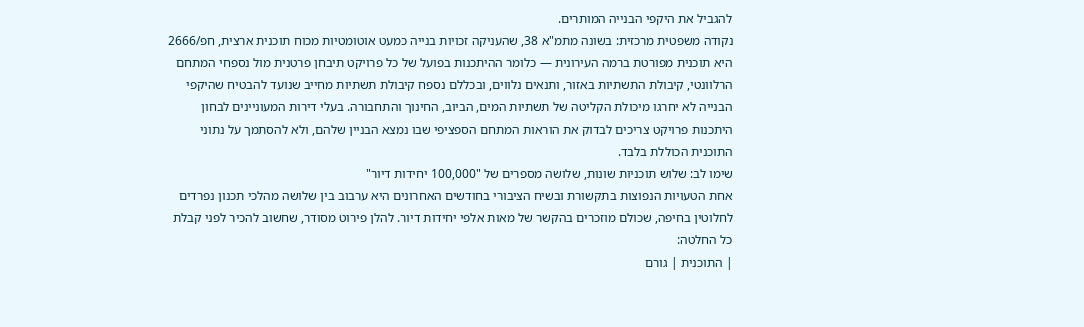להגביל את היקפי הבנייה המותרים.
נקודה משפטית מרכזית: בשונה מתמ"א 38, שהעניקה זכויות בנייה כמעט אוטומטיות מכוח תוכנית ארצית, חפ/2666 היא תוכנית מפורטת ברמה העירונית — כלומר ההיתכנות בפועל של כל פרויקט תיבחן פרטנית מול נספחי המתחם הרלוונטי, קיבולת התשתיות באזור, ותנאים נלווים, ובכללם נספח קיבולת תשתיות מחייב שנועד להבטיח שהיקפי הבנייה לא יחרגו מיכולת הקליטה של תשתיות המים, הביוב, החינוך והתחבורה. בעלי דירות המעוניינים לבחון היתכנות פרויקט צריכים לבדוק את הוראות המתחם הספציפי שבו נמצא הבניין שלהם, ולא להסתמך על נתוני התוכנית הכוללת בלבד.
שימו לב: שלוש תוכניות שונות, שלושה מספרים של "100,000 יחידות דיור"
אחת הטעויות הנפוצות בתקשורת ובשיח הציבורי בחודשים האחרונים היא ערבוב בין שלושה מהלכי תכנון נפרדים לחלוטין בחיפה, שכולם מוזכרים בהקשר של מאות אלפי יחידות דיור. להלן פירוט מסודר, שחשוב להכיר לפני קבלת כל החלטה:
| התוכנית | גורם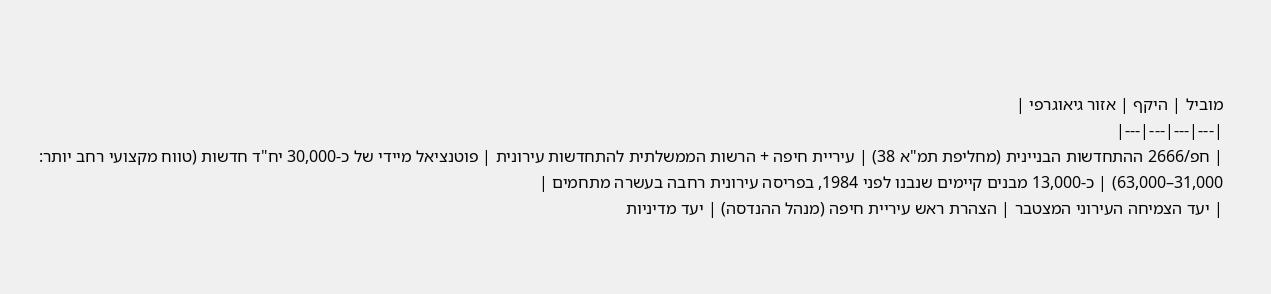מוביל | היקף | אזור גיאוגרפי |
|---|---|---|---|
| חפ/2666 ההתחדשות הבניינית (מחליפת תמ"א 38) | עיריית חיפה + הרשות הממשלתית להתחדשות עירונית | פוטנציאל מיידי של כ-30,000 יח"ד חדשות (טווח מקצועי רחב יותר: 31,000–63,000) | כ-13,000 מבנים קיימים שנבנו לפני 1984, בפריסה עירונית רחבה בעשרה מתחמים |
| יעד הצמיחה העירוני המצטבר | הצהרת ראש עיריית חיפה (מנהל ההנדסה) | יעד מדיניות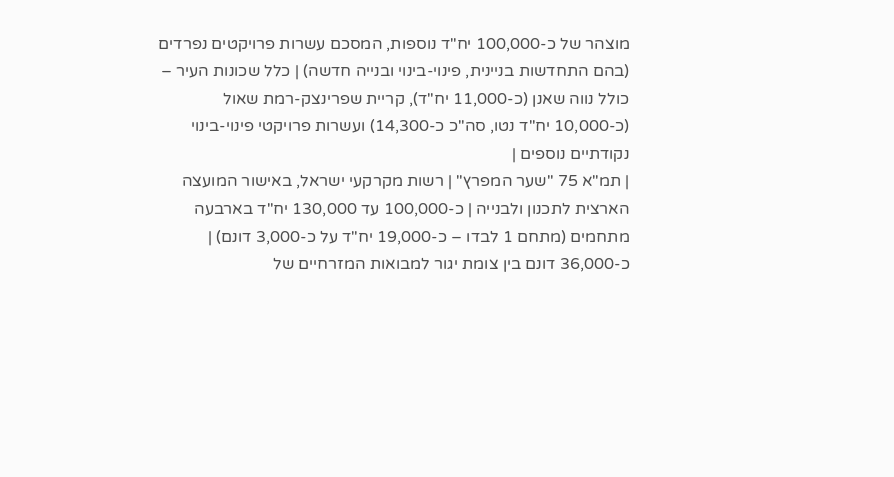מוצהר של כ-100,000 יח"ד נוספות, המסכם עשרות פרויקטים נפרדים (בהם התחדשות בניינית, פינוי-בינוי ובנייה חדשה) | כלל שכונות העיר – כולל נווה שאנן (כ-11,000 יח"ד), קריית שפרינצק-רמת שאול (כ-10,000 יח"ד נטו, סה"כ כ-14,300) ועשרות פרויקטי פינוי-בינוי נקודתיים נוספים |
| תמ"א 75 "שער המפרץ" | רשות מקרקעי ישראל, באישור המועצה הארצית לתכנון ולבנייה | כ-100,000 עד 130,000 יח"ד בארבעה מתחמים (מתחם 1 לבדו – כ-19,000 יח"ד על כ-3,000 דונם) | כ-36,000 דונם בין צומת יגור למבואות המזרחיים של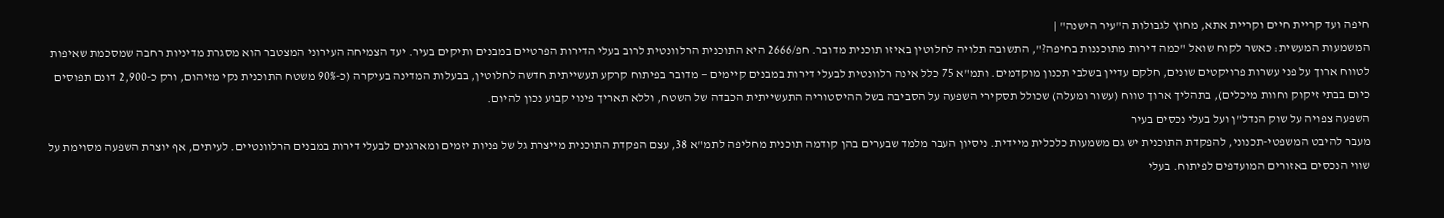חיפה ועד קריית חיים וקריית אתא, מחוץ לגבולות ה"עיר הישנה" |
המשמעות המעשית: כאשר לקוח שואל "כמה דירות מתוכננות בחיפה?", התשובה תלויה לחלוטין באיזו תוכנית מדובר. חפ/2666 היא התוכנית הרלוונטית לרוב בעלי הדירות הפרטיים במבנים ותיקים בעיר. יעד הצמיחה העירוני המצטבר הוא מסגרת מדיניות רחבה שמסכמת שאיפות לטווח ארוך על פני עשרות פרויקטים שונים, חלקם עדיין בשלבי תכנון מוקדמים. ותמ"א 75 כלל אינה רלוונטית לבעלי דירות במבנים קיימים — מדובר בפיתוח קרקע תעשייתית חדשה לחלוטין, בבעלות המדינה בעיקרה (כ-90% משטח התוכנית נקי מזיהום, ורק כ-2,900 דונם תפוסים כיום בבתי זיקוק וחוות מיכלים), בתהליך ארוך טווח (עשור ומעלה) שכולל תסקירי השפעה על הסביבה בשל ההיסטוריה התעשייתית הכבדה של השטח, וללא תאריך פינוי קבוע נכון להיום.
השפעה צפויה על שוק הנדל"ן ועל בעלי נכסים בעיר
מעבר להיבט המשפטי-תכנוני, להפקדת התוכנית יש גם משמעות כלכלית מיידית. ניסיון העבר מלמד שבערים בהן קודמה תוכנית מחליפה לתמ"א 38, עצם הפקדת התוכנית מייצרת גל של פניות יזמים ומארגנים לבעלי דירות במבנים הרלוונטיים. לעיתים, אף יוצרת השפעה מסוימת על שווי הנכסים באזורים המועדפים לפיתוח. בעלי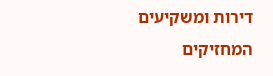דירות ומשקיעים המחזיקים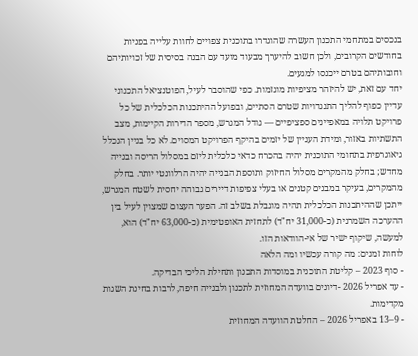בנכסים במתחמי התכנון העשרה שהוגדרו בתוכנית צפויים לחוות עלייה בפניות בחודשים הקרובים, ולכן חשוב להיערך מבעוד מועד עם הבנה בסיסית של זכויותיהם וחובותיהם בטרם ייכנסו למגעים.
יחד עם זאת, יש להיזהר מציפיות מוגזמות. כפי שהוסבר לעיל, הפוטנציאל התכנוני עדיין כפוף להליך התנגדויות שטרם הסתיים, ובפועל ההיתכנות הכלכלית של כל פרויקט תלויה במאפיינים ספציפיים — גודל המגרש, מספר הדירות הקיימות, מצב התשתיות באזור, ומידת העניין של יזמים בהיקף הפרויקט המסוים. לא כל בניין הנכלל גיאוגרפית בתחומי התוכנית יהיה בהכרח כדאי כלכלית ליזם במסלול הריסה ובנייה מחדש; בחלק מהמקרים מסלול החיזוק ותוספת הבנייה יהיה הרלוונטי יותר. בחלק מהמקרים, בעיקר במבנים קטנים או בעלי צפיפות דיירים גבוהה יחסית לשטח המגרש, ייתכן שההיתכנות הכלכלית תהיה מוגבלת בשלב זה. הפער העצום שמצוין לעיל בין ההערכה השמרנית (כ-31,000 יח"ד) לתחזית האופטימית (כ-63,000 יח"ד) הוא, למעשה, שיקוף ישיר של אי-הוודאות הזו.
לוחות זמנים: מה קורה עכשיו ומה הלאה
- סוף 2023 – קליטת התוכנית במוסדות התכנון ותחילת הליכי הבדיקה.
- עד אפריל 2026 -דיונים בוועדה המחוזית לתכנון ולבנייה חיפה, לרבות בחינת השגות מקדימות.
- 9–13 באפריל 2026 – החלטת הוועדה המחוזית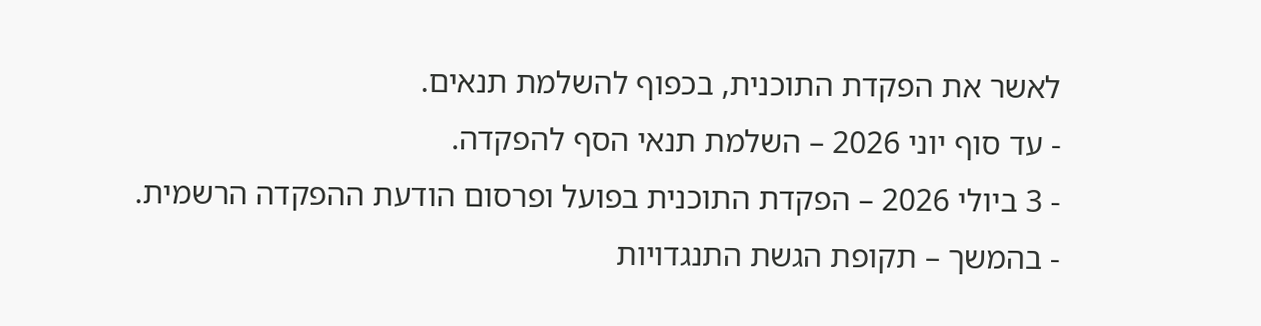לאשר את הפקדת התוכנית, בכפוף להשלמת תנאים.
- עד סוף יוני 2026 – השלמת תנאי הסף להפקדה.
- 3 ביולי 2026 – הפקדת התוכנית בפועל ופרסום הודעת ההפקדה הרשמית.
- בהמשך – תקופת הגשת התנגדויות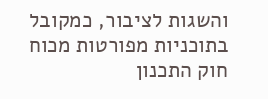והשגות לציבור, כמקובל בתוכניות מפורטות מכוח חוק התכנון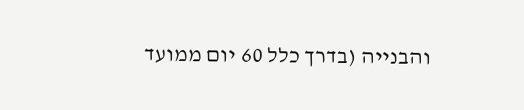והבנייה (בדרך כלל 60 יום ממועד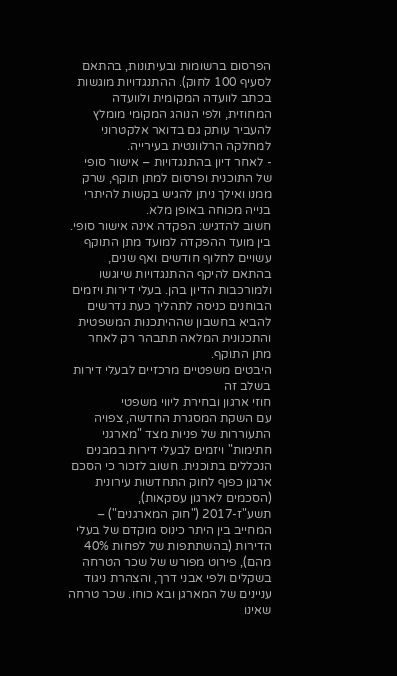הפרסום ברשומות ובעיתונות, בהתאם לסעיף 100 לחוק). ההתנגדויות מוגשות בכתב לוועדה המקומית ולוועדה המחוזית, ולפי הנוהג המקומי מומלץ להעביר עותק גם בדואר אלקטרוני למחלקה הרלוונטית בעירייה.
- לאחר דיון בהתנגדויות – אישור סופי של התוכנית ופרסום למתן תוקף, שרק ממנו ואילך ניתן להגיש בקשות להיתרי בנייה מכוחה באופן מלא.
חשוב להדגיש: הפקדה אינה אישור סופי. בין מועד ההפקדה למועד מתן התוקף עשויים לחלוף חודשים ואף שנים, בהתאם להיקף ההתנגדויות שיוגשו ולמורכבות הדיון בהן. בעלי דירות ויזמים הבוחנים כניסה לתהליך כעת נדרשים להביא בחשבון שההיתכנות המשפטית והתכנונית המלאה תתבהר רק לאחר מתן התוקף.
היבטים משפטיים מרכזיים לבעלי דירות בשלב זה
חוזי ארגון ובחירת ליווי משפטי
עם השקת המסגרת החדשה, צפויה התעוררות של פניות מצד "מארגני חתימות" ויזמים לבעלי דירות במבנים הנכללים בתוכנית. חשוב לזכור כי הסכם ארגון כפוף לחוק התחדשות עירונית (הסכמים לארגון עסקאות), תשע"ז-2017 ("חוק המארגנים") – המחייב בין היתר כינוס מוקדם של בעלי הדירות (בהשתתפות של לפחות 40% מהם), פירוט מפורש של שכר הטרחה בשקלים ולפי אבני דרך, והצהרת ניגוד עניינים של המארגן ובא כוחו. שכר טרחה שאינו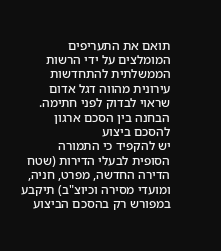תואם את התעריפים המומלצים על ידי הרשות הממשלתית להתחדשות עירונית מהווה דגל אדום שראוי לבדוק לפני חתימה.
הבחנה בין הסכם ארגון להסכם ביצוע
יש להקפיד כי התמורה הסופית לבעלי הדירות (שטח הדירה החדשה, מפרט, חניה, ומועדי מסירה וכיוצ"ב) תיקבע במפורש רק בהסכם הביצוע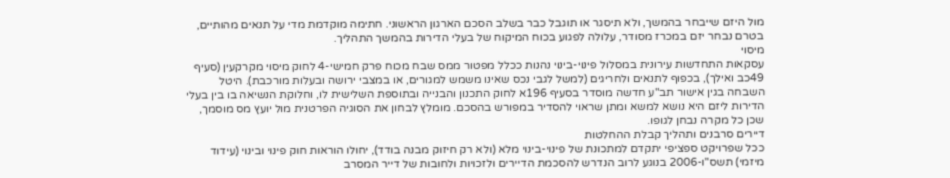מול היזם שייבחר בהמשך, ולא תיסגר או תוגבל כבר בשלב הסכם הארגון הראשוני. חתימה מוקדמת מדי על תנאים מהותיים, בטרם נבחר יזם במכרז מסודר, עלולה לפגוע בכוח המיקוח של בעלי הדירות בהמשך התהליך.
מיסוי
עסקאות התחדשות עירונית במסלול פינוי-בינוי נהנות ככלל מפטור ממס שבח מכוח פרק חמישי-4 לחוק מיסוי מקרקעין (סעיף 49כב ואילך), בכפוף לתנאים ולחריגים (למשל לגבי נכס שאינו משמש למגורים, או במצבי ירושה ובעלות מורכבת). היטל השבחה בגין אישור תב"ע חדשה מוסדר בסעיף 196א לחוק התכנון והבנייה ובתוספת השלישית לו, וחלוקת הנשיאה בו בין בעלי הדירות ליזם היא נושא למשא ומתן שראוי להסדיר במפורש בהסכם. מומלץ לבחון את הסוגיה הפרטנית מול יועץ מס מוסמך, שכן כל מקרה נבחן לגופו.
דיירים סרבנים ותהליך קבלת ההחלטות
ככל שפרויקט ספציפי יתקדם למתכונת של פינוי-בינוי מלא (ולא רק חיזוק מבנה בודד), יחולו הוראות חוק פינוי ובינוי (עידוד מיזמי) תשס"ו-2006 בנוגע לרוב הנדרש להסכמת הדיירים ולזכויות ולחובות של דייר המסרב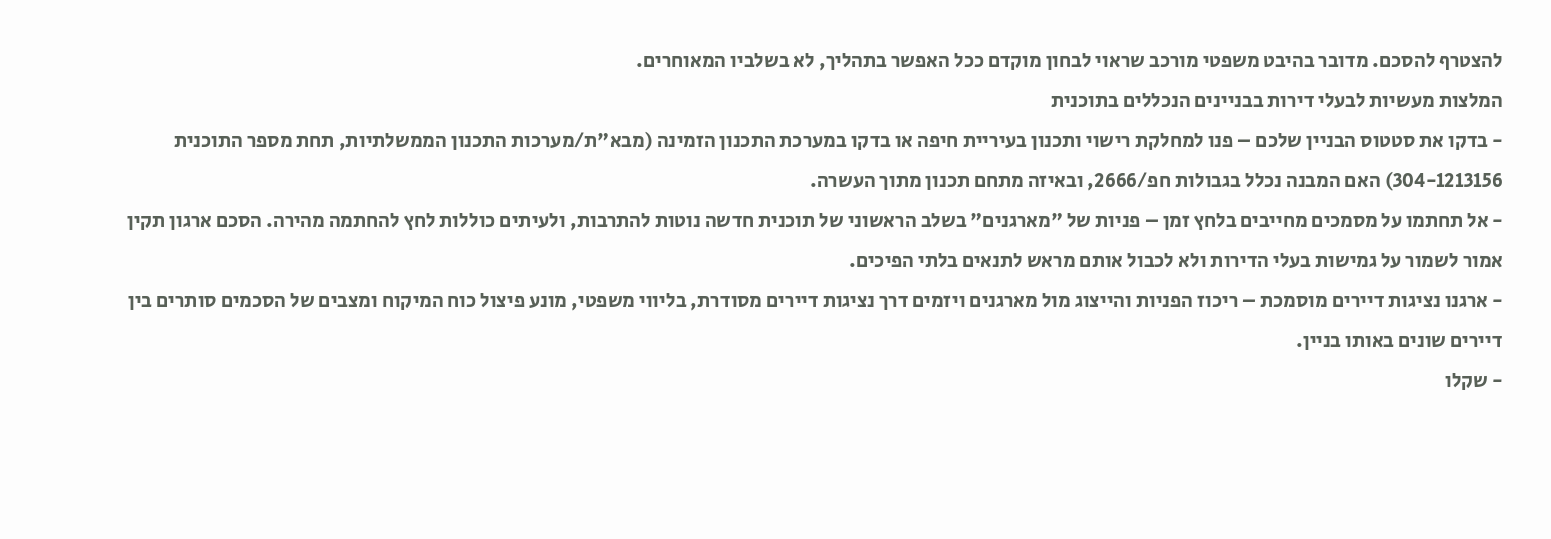להצטרף להסכם. מדובר בהיבט משפטי מורכב שראוי לבחון מוקדם ככל האפשר בתהליך, לא בשלביו המאוחרים.
המלצות מעשיות לבעלי דירות בבניינים הנכללים בתוכנית
- בדקו את סטטוס הבניין שלכם – פנו למחלקת רישוי ותכנון בעיריית חיפה או בדקו במערכת התכנון הזמינה (מבא"ת/מערכות התכנון הממשלתיות, תחת מספר התוכנית 304-1213156) האם המבנה נכלל בגבולות חפ/2666, ובאיזה מתחם תכנון מתוך העשרה.
- אל תחתמו על מסמכים מחייבים בלחץ זמן – פניות של "מארגנים" בשלב הראשוני של תוכנית חדשה נוטות להתרבות, ולעיתים כוללות לחץ להחתמה מהירה. הסכם ארגון תקין אמור לשמור על גמישות בעלי הדירות ולא לכבול אותם מראש לתנאים בלתי הפיכים.
- ארגנו נציגות דיירים מוסמכת – ריכוז הפניות והייצוג מול מארגנים ויזמים דרך נציגות דיירים מסודרת, בליווי משפטי, מונע פיצול כוח המיקוח ומצבים של הסכמים סותרים בין דיירים שונים באותו בניין.
- שקלו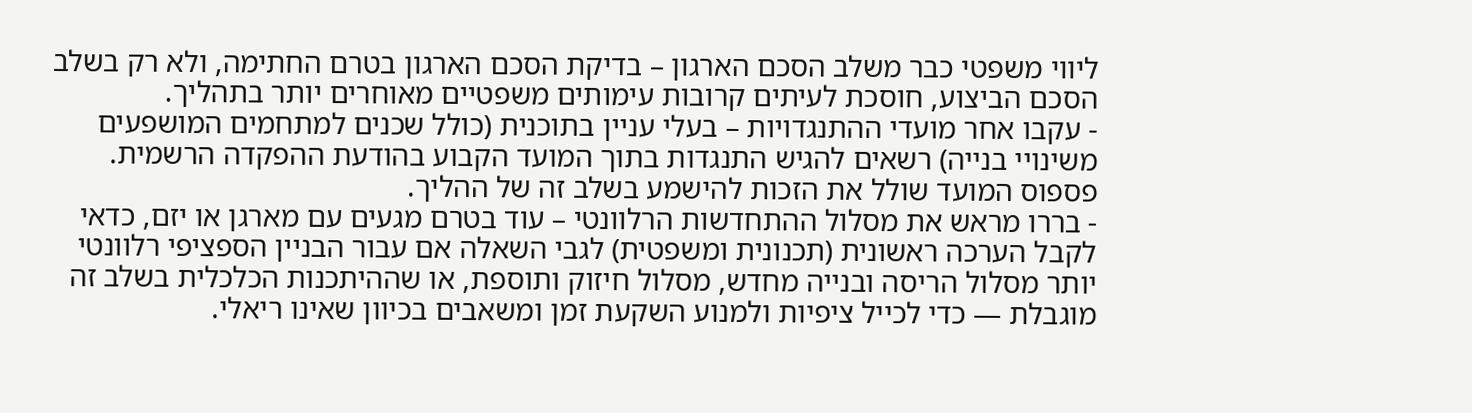ליווי משפטי כבר משלב הסכם הארגון – בדיקת הסכם הארגון בטרם החתימה, ולא רק בשלב הסכם הביצוע, חוסכת לעיתים קרובות עימותים משפטיים מאוחרים יותר בתהליך.
- עקבו אחר מועדי ההתנגדויות – בעלי עניין בתוכנית (כולל שכנים למתחמים המושפעים משינויי בנייה) רשאים להגיש התנגדות בתוך המועד הקבוע בהודעת ההפקדה הרשמית. פספוס המועד שולל את הזכות להישמע בשלב זה של ההליך.
- בררו מראש את מסלול ההתחדשות הרלוונטי – עוד בטרם מגעים עם מארגן או יזם, כדאי לקבל הערכה ראשונית (תכנונית ומשפטית) לגבי השאלה אם עבור הבניין הספציפי רלוונטי יותר מסלול הריסה ובנייה מחדש, מסלול חיזוק ותוספת, או שההיתכנות הכלכלית בשלב זה מוגבלת — כדי לכייל ציפיות ולמנוע השקעת זמן ומשאבים בכיוון שאינו ריאלי.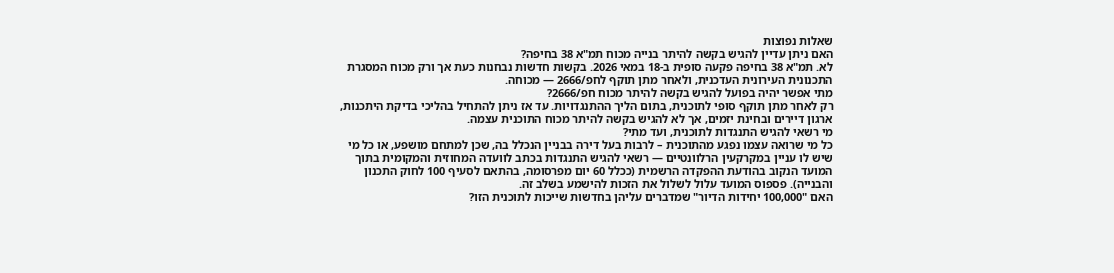שאלות נפוצות
האם ניתן עדיין להגיש בקשה להיתר בנייה מכוח תמ"א 38 בחיפה?
לא. תמ"א 38 בחיפה פקעה סופית ב-18 במאי 2026. בקשות חדשות נבחנות כעת אך ורק מכוח המסגרת התכנונית העירונית העדכנית, ולאחר מתן תוקף לחפ/2666 — מכוחה.
מתי אפשר יהיה בפועל להגיש בקשה להיתר מכוח חפ/2666?
רק לאחר מתן תוקף סופי לתוכנית, בתום הליך ההתנגדויות. עד אז ניתן להתחיל בהליכי בדיקת היתכנות, ארגון דיירים ובחינת יזמים, אך לא להגיש בקשה להיתר מכוח התוכנית עצמה.
מי רשאי להגיש התנגדות לתוכנית, ועד מתי?
כל מי שרואה עצמו נפגע מהתוכנית – לרבות בעל דירה בבניין הנכלל בה, שכן למתחם מושפע, או כל מי שיש לו עניין במקרקעין הרלוונטיים — רשאי להגיש התנגדות בכתב לוועדה המחוזית והמקומית בתוך המועד הנקוב בהודעת ההפקדה הרשמית (ככלל 60 יום מפרסומה, בהתאם לסעיף 100 לחוק התכנון והבנייה). פספוס המועד עלול לשלול את הזכות להישמע בשלב זה.
האם "100,000 יחידות הדיור" שמדברים עליהן בחדשות שייכות לתוכנית הזו?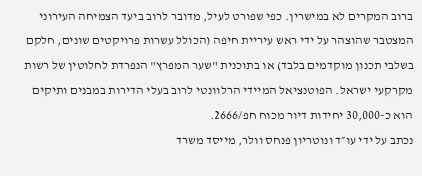ברוב המקרים לא במישרין. כפי שפורט לעיל, מדובר לרוב ביעד הצמיחה העירוני המצטבר שהוצהר על ידי ראש עיריית חיפה (הכולל עשרות פרויקטים שונים, חלקם בשלבי תכנון מוקדמים בלבד) או בתוכנית "שער המפרץ" הנפרדת לחלוטין של רשות מקרקעי ישראל. הפוטנציאל המיידי הרלוונטי לרוב בעלי הדירות במבנים ותיקים הוא כ-30,000 יחידות דיור מכוח חפ/2666.
נכתב על ידי עו״ד ונוטריון פנחס וולר, מייסד משרד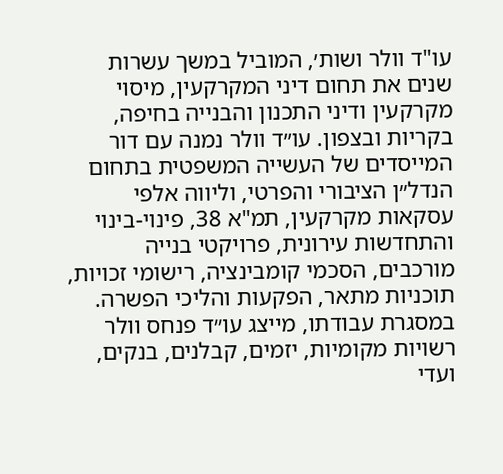עו"ד וולר ושות׳, המוביל במשך עשרות שנים את תחום דיני המקרקעין, מיסוי מקרקעין ודיני התכנון והבנייה בחיפה, בקריות ובצפון. עו״ד וולר נמנה עם דור המייסדים של העשייה המשפטית בתחום הנדל״ן הציבורי והפרטי, וליווה אלפי עסקאות מקרקעין, תמ"א 38, פינוי-בינוי והתחדשות עירונית, פרויקטי בנייה מורכבים, הסכמי קומבינציה, רישומי זכויות, תוכניות מתאר, הפקעות והליכי הפשרה. במסגרת עבודתו, מייצג עו״ד פנחס וולר רשויות מקומיות, יזמים, קבלנים, בנקים, ועדי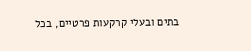בתים ובעלי קרקעות פרטיים, בכל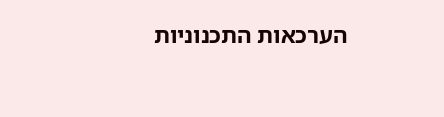הערכאות התכנוניות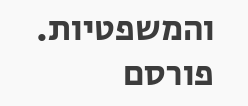והמשפטיות.
פורסם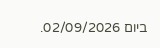ביום 02/09/2026.